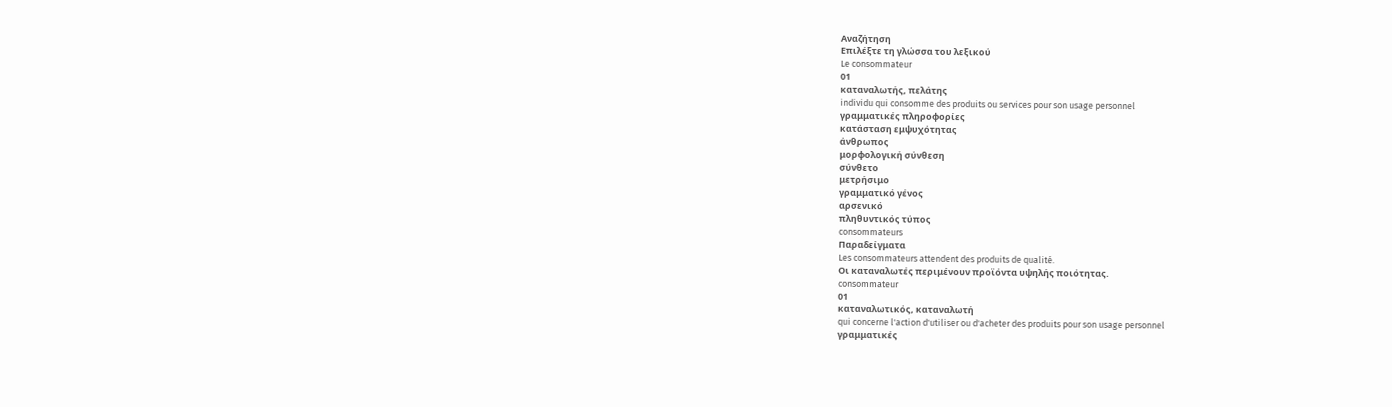Αναζήτηση
Επιλέξτε τη γλώσσα του λεξικού
Le consommateur
01
καταναλωτής, πελάτης
individu qui consomme des produits ou services pour son usage personnel
γραμματικές πληροφορίες
κατάσταση εμψυχότητας
άνθρωπος
μορφολογική σύνθεση
σύνθετο
μετρήσιμο
γραμματικό γένος
αρσενικό
πληθυντικός τύπος
consommateurs
Παραδείγματα
Les consommateurs attendent des produits de qualité.
Οι καταναλωτές περιμένουν προϊόντα υψηλής ποιότητας.
consommateur
01
καταναλωτικός, καταναλωτή
qui concerne l'action d'utiliser ou d'acheter des produits pour son usage personnel
γραμματικές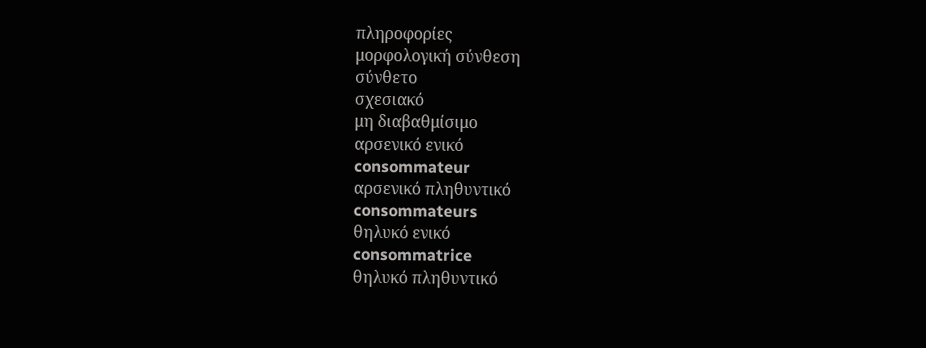πληροφορίες
μορφολογική σύνθεση
σύνθετο
σχεσιακό
μη διαβαθμίσιμο
αρσενικό ενικό
consommateur
αρσενικό πληθυντικό
consommateurs
θηλυκό ενικό
consommatrice
θηλυκό πληθυντικό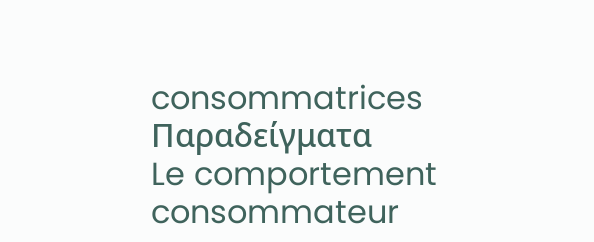consommatrices
Παραδείγματα
Le comportement consommateur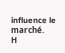influence le marché.
Η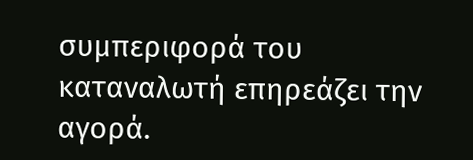συμπεριφορά του καταναλωτή επηρεάζει την αγορά.